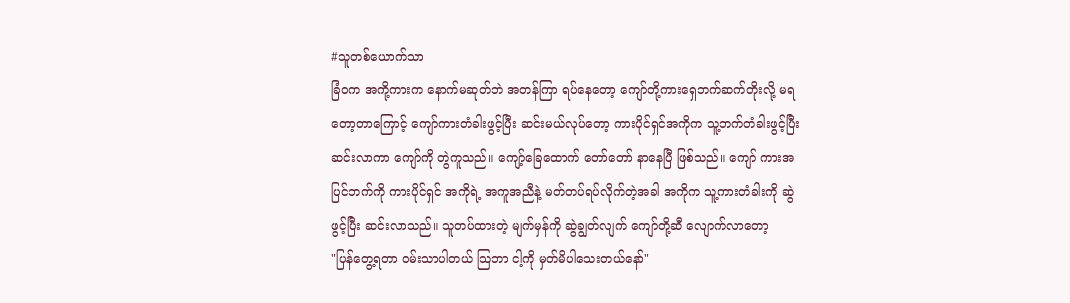#သူတစ်ယောက်သာ
ခြံဝက အကို့ကားက နောက်မဆုတ်ဘဲ အတန်ကြာ ရပ်နေတော့ ကျော်တို့ကားရှေဘက်ဆက်တိုးလို့ မရတော့တာကြောင့် ကျော်ကားတံခါးဖွင့်ပြီး ဆင်းမယ်လုပ်တော့ ကားပိုင်ရှင်အကိုက သူ့ဘက်တံခါးဖွင့်ပြီး ဆင်းလာကာ ကျော်ကို တွဲကူသည်။ ကျော့်ခြေထောက် တော်တော် နာနေပြီ ဖြစ်သည်။ ကျော် ကားအပြင်ဘက်ကို ကားပိုင်ရှင် အကိုရဲ့ အကူအညီနဲ့ မတ်တပ်ရပ်လိုက်တဲ့အခါ အကိုက သူ့ကားတံခါးကို ဆွဲဖွင့်ပြီး ဆင်းလာသည်။ သူတပ်ထားတဲ့ မျက်မှန်ကို ဆွဲချွတ်လျက် ကျော်တို့ဆီ လျောက်လာတော့
"ပြန်တွေ့ရတာ ဝမ်းသာပါတယ် သြဘာ ငါ့ကို မှတ်မိပါသေးတယ်နော်"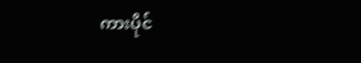ကားပိုင်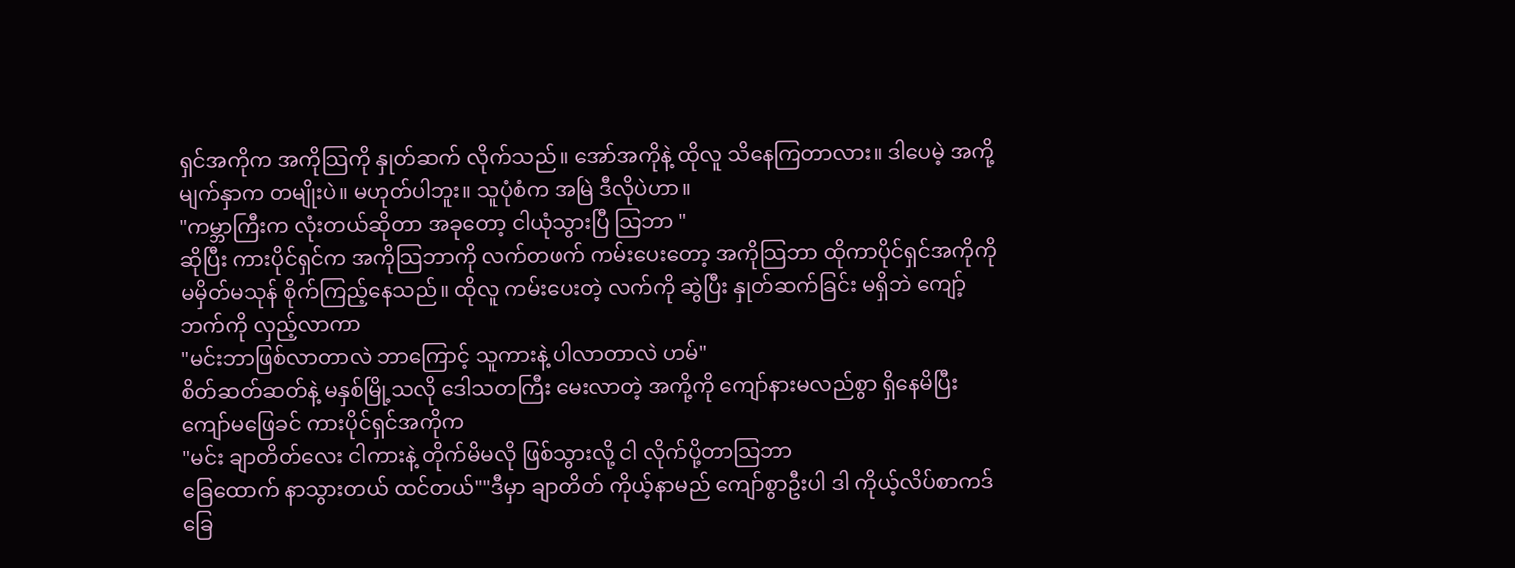ရှင်အကိုက အကိုသြကို နှုတ်ဆက် လိုက်သည်။ အော်အကိုနဲ့ ထိုလူ သိနေကြတာလား။ ဒါပေမဲ့ အကို့မျက်နှာက တမျိုးပဲ။ မဟုတ်ပါဘူး။ သူပုံစံက အမြဲ ဒီလိုပဲဟာ။
"ကမ္ဘာကြီးက လုံးတယ်ဆိုတာ အခုတော့ ငါယုံသွားပြီ သြဘာ "
ဆိုပြီး ကားပိုင်ရှင်က အကိုသြဘာကို လက်တဖက် ကမ်းပေးတော့ အကိုသြဘာ ထိုကာပိုင်ရှင်အကိုကို မမှိတ်မသုန် စိုက်ကြည့်နေသည်။ ထိုလူ ကမ်းပေးတဲ့ လက်ကို ဆွဲပြီး နှုတ်ဆက်ခြင်း မရှိဘဲ ကျော့်ဘက်ကို လှည့်လာကာ
"မင်းဘာဖြစ်လာတာလဲ ဘာကြောင့် သူကားနဲ့ ပါလာတာလဲ ဟမ်"
စိတ်ဆတ်ဆတ်နဲ့ မနှစ်မြို့သလို ဒေါသတကြီး မေးလာတဲ့ အကို့ကို ကျော်နားမလည်စွာ ရှိနေမိပြီး ကျော်မဖြေခင် ကားပိုင်ရှင်အကိုက
"မင်း ချာတိတ်လေး ငါကားနဲ့ တိုက်မိမလို ဖြစ်သွားလို့ ငါ လိုက်ပို့တာသြဘာ
ခြေထောက် နာသွားတယ် ထင်တယ်""ဒီမှာ ချာတိတ် ကိုယ့်နာမည် ကျော်စွာဦးပါ ဒါ ကိုယ့်လိပ်စာကဒ် ခြေ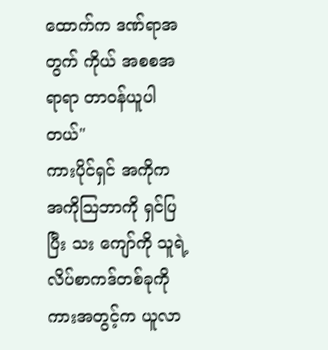ထောက်က ဒဏ်ရာအတွက် ကိုယ် အစစအရာရာ တာဝန်ယူပါတယ်"
ကားပိုင်ရှင် အကိုက အကိုသြဘာကို ရှင်ပြပြီး သး ကျော်ကို သူရဲ့ လိပ်စာကဒ်တစ်ခုကို ကားအတွင့်က ယူလာ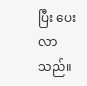ပြီး ပေးလာသည်။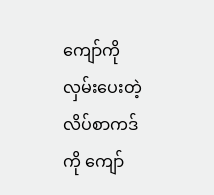ကျော်ကို လှမ်းပေးတဲ့ လိပ်စာကဒ်ကို ကျော်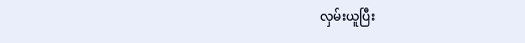လှမ်းယူပြီး